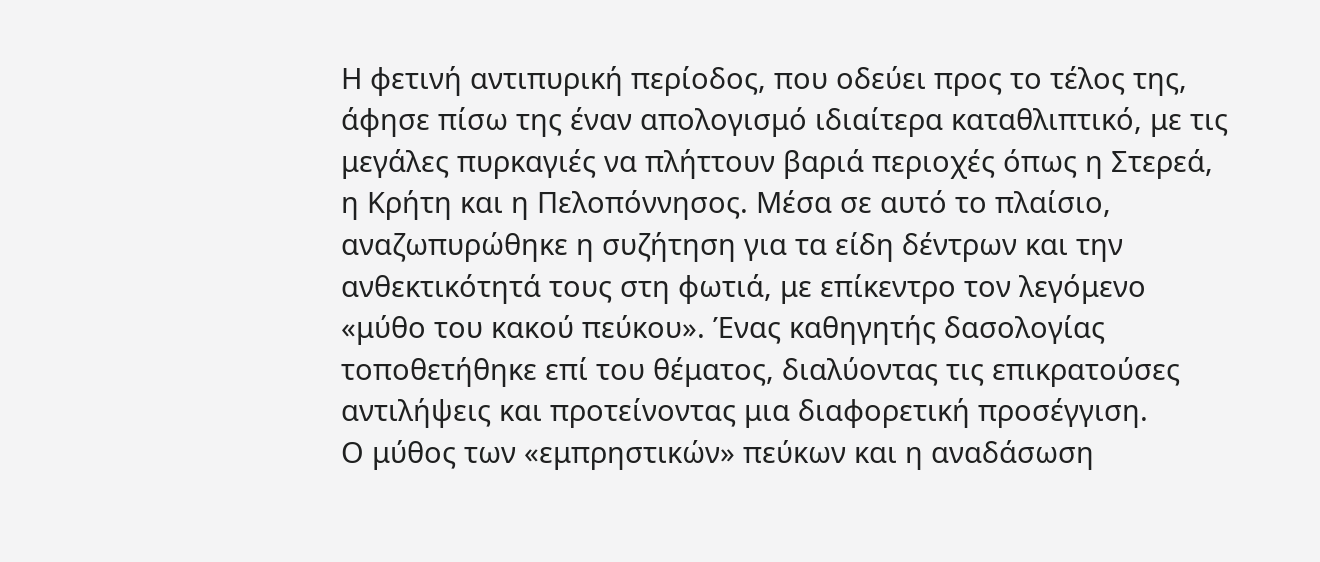Η φετινή αντιπυρική περίοδος, που οδεύει προς το τέλος της, άφησε πίσω της έναν απολογισμό ιδιαίτερα καταθλιπτικό, με τις μεγάλες πυρκαγιές να πλήττουν βαριά περιοχές όπως η Στερεά, η Κρήτη και η Πελοπόννησος. Μέσα σε αυτό το πλαίσιο, αναζωπυρώθηκε η συζήτηση για τα είδη δέντρων και την ανθεκτικότητά τους στη φωτιά, με επίκεντρο τον λεγόμενο «μύθο του κακού πεύκου». Ένας καθηγητής δασολογίας τοποθετήθηκε επί του θέματος, διαλύοντας τις επικρατούσες αντιλήψεις και προτείνοντας μια διαφορετική προσέγγιση.
Ο μύθος των «εμπρηστικών» πεύκων και η αναδάσωση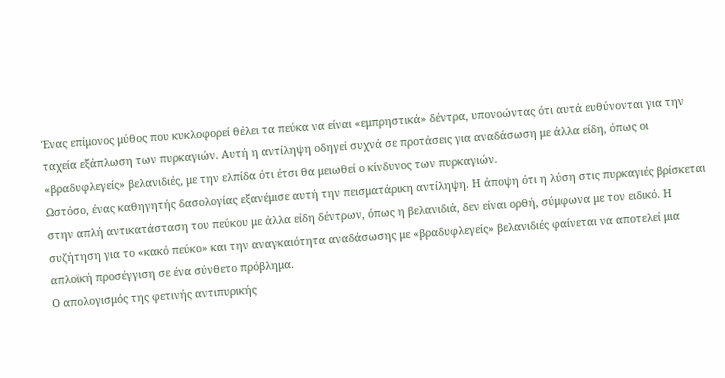Ένας επίμονος μύθος που κυκλοφορεί θέλει τα πεύκα να είναι «εμπρηστικά» δέντρα, υπονοώντας ότι αυτά ευθύνονται για την ταχεία εξάπλωση των πυρκαγιών. Αυτή η αντίληψη οδηγεί συχνά σε προτάσεις για αναδάσωση με άλλα είδη, όπως οι «βραδυφλεγείς» βελανιδιές, με την ελπίδα ότι έτσι θα μειωθεί ο κίνδυνος των πυρκαγιών.
Ωστόσο, ένας καθηγητής δασολογίας εξανέμισε αυτή την πεισματάρικη αντίληψη. Η άποψη ότι η λύση στις πυρκαγιές βρίσκεται στην απλή αντικατάσταση του πεύκου με άλλα είδη δέντρων, όπως η βελανιδιά, δεν είναι ορθή, σύμφωνα με τον ειδικό. Η συζήτηση για το «κακό πεύκο» και την αναγκαιότητα αναδάσωσης με «βραδυφλεγείς» βελανιδιές φαίνεται να αποτελεί μια απλοϊκή προσέγγιση σε ένα σύνθετο πρόβλημα.
Ο απολογισμός της φετινής αντιπυρικής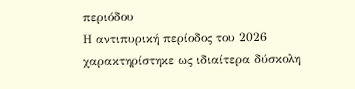περιόδου
Η αντιπυρική περίοδος του 2026 χαρακτηρίστηκε ως ιδιαίτερα δύσκολη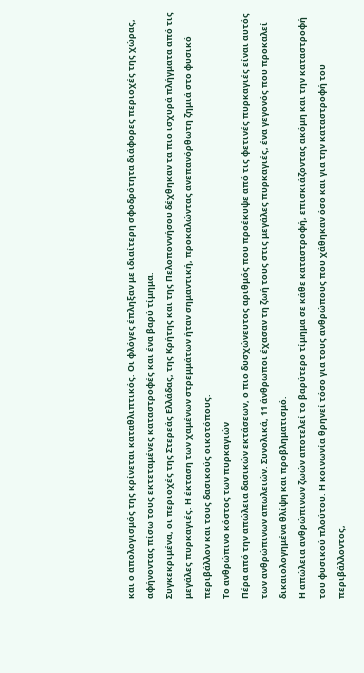και ο απολογισμός της κρίνεται καταθλιπτικός. Οι φλόγες έπληξαν με ιδιαίτερη σφοδρότητα διάφορες περιοχές της χώρας, αφήνοντας πίσω τους εκτεταμένες καταστροφές και ένα βαρύ τίμημα.
Συγκεκριμένα, οι περιοχές της Στερεάς Ελλάδας, της Κρήτης και της Πελοποννήσου δέχθηκαν τα πιο ισχυρά πλήγματα από τις μεγάλες πυρκαγιές. Η έκταση των χαμένων στρεμμάτων ήταν σημαντική, προκαλώντας ανεπανόρθωτη ζημιά στο φυσικό περιβάλλον και τους δασικούς οικοτόπους.
Το ανθρώπινο κόστος των πυρκαγιών
Πέρα από την απώλεια δασικών εκτάσεων, ο πιο δυσχώνευτος αριθμός που προέκυψε από τις φετινές πυρκαγιές είναι αυτός των ανθρώπινων απωλειών. Συνολικά, 11 άνθρωποι έχασαν τη ζωή τους στις μεγάλες πυρκαγιές, ένα γεγονός που προκαλεί δικαιολογημένα θλίψη και προβληματισμό.
Η απώλεια ανθρώπινων ζωών αποτελεί το βαρύτερο τίμημα σε κάθε καταστροφή, επισκιάζοντας ακόμη και την καταστροφή του φυσικού πλούτου. Η κοινωνία θρηνεί τόσο για τους ανθρώπους που χάθηκαν όσο και για την καταστροφή του περιβάλλοντος,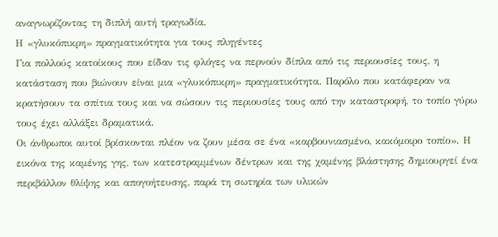αναγνωρίζοντας τη διπλή αυτή τραγωδία.
Η «γλυκόπικρη» πραγματικότητα για τους πληγέντες
Για πολλούς κατοίκους που είδαν τις φλόγες να περνούν δίπλα από τις περιουσίες τους, η κατάσταση που βιώνουν είναι μια «γλυκόπικρη» πραγματικότητα. Παρόλο που κατάφεραν να κρατήσουν τα σπίτια τους και να σώσουν τις περιουσίες τους από την καταστροφή, το τοπίο γύρω τους έχει αλλάξει δραματικά.
Οι άνθρωποι αυτοί βρίσκονται πλέον να ζουν μέσα σε ένα «καρβουνιασμένο, κακόμοιρο τοπίο». Η εικόνα της καμένης γης, των κατεστραμμένων δέντρων και της χαμένης βλάστησης δημιουργεί ένα περιβάλλον θλίψης και απογοήτευσης, παρά τη σωτηρία των υλικών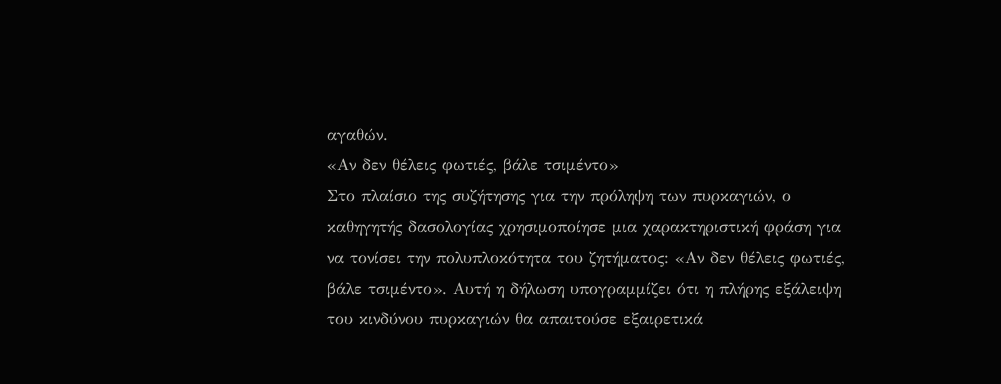αγαθών.
«Αν δεν θέλεις φωτιές, βάλε τσιμέντο»
Στο πλαίσιο της συζήτησης για την πρόληψη των πυρκαγιών, ο καθηγητής δασολογίας χρησιμοποίησε μια χαρακτηριστική φράση για να τονίσει την πολυπλοκότητα του ζητήματος: «Αν δεν θέλεις φωτιές, βάλε τσιμέντο». Αυτή η δήλωση υπογραμμίζει ότι η πλήρης εξάλειψη του κινδύνου πυρκαγιών θα απαιτούσε εξαιρετικά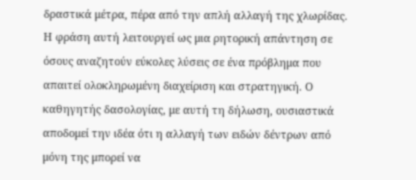δραστικά μέτρα, πέρα από την απλή αλλαγή της χλωρίδας.
Η φράση αυτή λειτουργεί ως μια ρητορική απάντηση σε όσους αναζητούν εύκολες λύσεις σε ένα πρόβλημα που απαιτεί ολοκληρωμένη διαχείριση και στρατηγική. Ο καθηγητής δασολογίας, με αυτή τη δήλωση, ουσιαστικά αποδομεί την ιδέα ότι η αλλαγή των ειδών δέντρων από μόνη της μπορεί να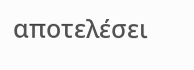αποτελέσει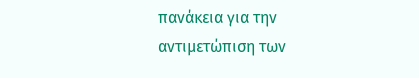πανάκεια για την αντιμετώπιση των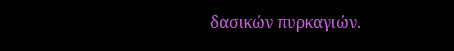δασικών πυρκαγιών.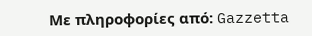Με πληροφορίες από: Gazzetta